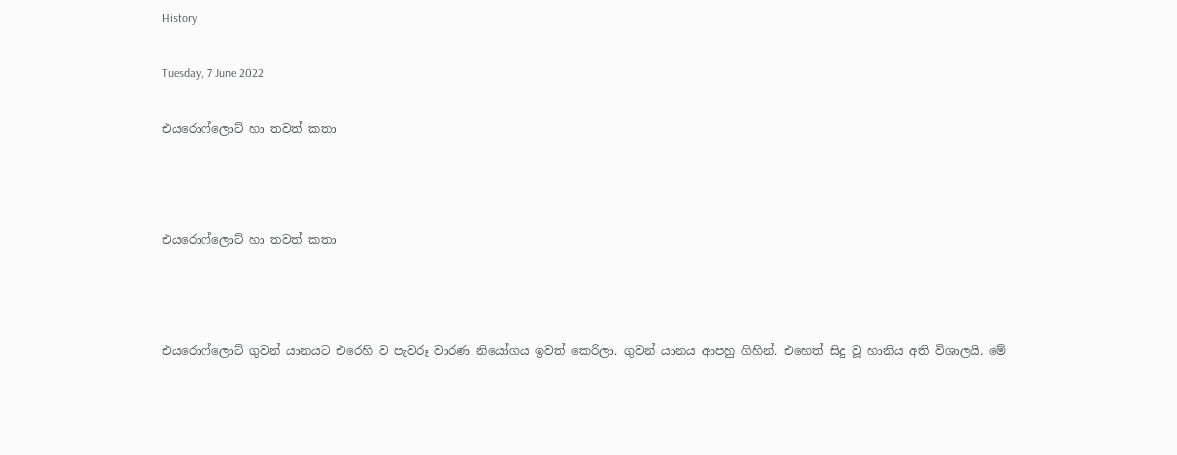History

Tuesday, 7 June 2022

එයරොෆ්ලොට් හා තවත් කතා



එයරොෆ්ලොට් හා තවත් කතා



එයරොෆ්ලොට් ගුවන් යානයට එරෙහි ව පැවරූ වාරණ නියෝගය ඉවත් කෙරිලා. ගුවන් යානය ආපහු ගිහින්. එහෙත් සිදු වූ හානිය අති විශාලයි. මේ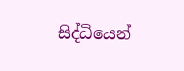සිද්ධියෙන්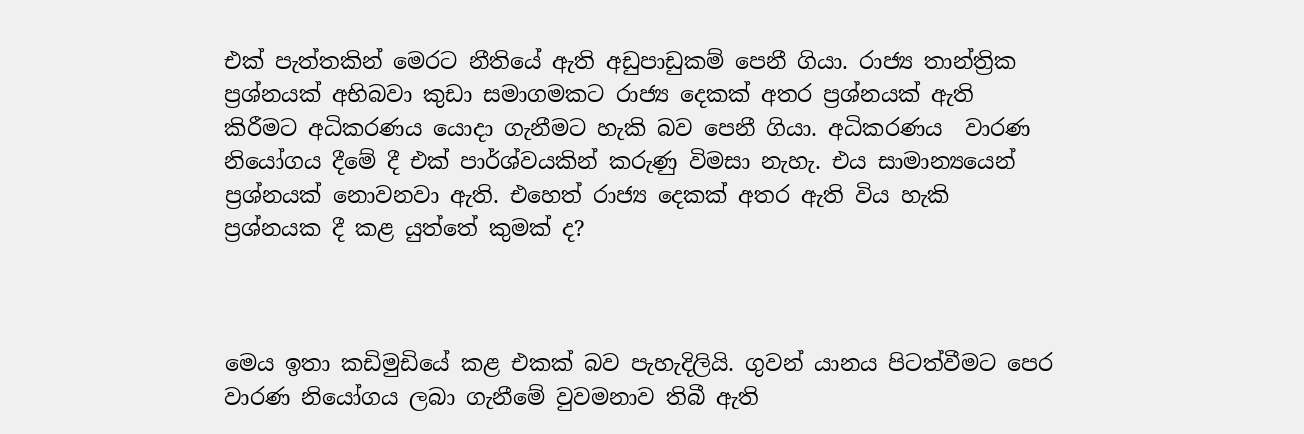එක් පැත්තකින් මෙරට නීතියේ ඇති අඩුපාඩුකම් පෙනී ගියා. රාජ්‍ය තාන්ත්‍රික ප්‍රශ්නයක් අභිබවා කුඩා සමාගමකට රාජ්‍ය දෙකක් අතර ප්‍රශ්නයක් ඇති කිරීමට අධිකරණය යොදා ගැනීමට හැකි බව පෙනී ගියා. අධිකරණය  වාරණ නියෝගය දීමේ දී එක් පාර්ශ්වයකින් කරුණු විමසා නැහැ. එය සාමාන්‍යයෙන් ප්‍රශ්නයක් නොවනවා ඇති. එහෙත් රාජ්‍ය දෙකක් අතර ඇති විය හැකි ප්‍රශ්නයක දී කළ යුත්තේ කුමක් ද?



මෙය ඉතා කඩිමුඩියේ කළ එකක් බව පැහැදිලියි. ගුවන් යානය පිටත්වීමට පෙර වාරණ නියෝගය ලබා ගැනීමේ වුවමනාව තිබී ඇති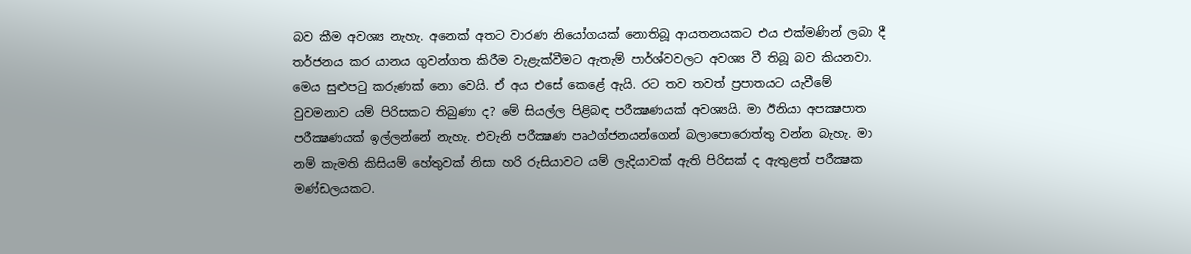බව කීම අවශ්‍ය නැහැ. අනෙක් අතට වාරණ නියෝගයක් නොතිබූ ආයතනයකට එය එක්මණින් ලබා දී තර්ජනය කර යානය ගුවන්ගත කිරීම වැළැක්වීමට ඇතැම් පාර්ශ්වවලට අවශ්‍ය වී තිබූ බව කියනවා. මෙය සුළුපටු කරුණක් නො වෙයි. ඒ අය එසේ කෙළේ ඇයි. රට තව තවත් ප්‍රපාතයට යැවීමේ වුවමනාව යම් පිරිසකට තිබුණා ද? මේ සියල්ල පිළිබඳ පරීක්‍ෂණයක් අවශ්‍යයි. මා ඊනියා අපක්‍ෂපාත පරීක්‍ෂණයක් ඉල්ලන්නේ නැහැ. එවැනි පරීක්‍ෂණ පෘථග්ජනයන්ගෙන් බලාපොරොත්තු වන්න බැහැ. මා නම් කැමති කිසියම් හේතුවක් නිසා හරි රුසියාවට යම් ලැදියාවක් ඇති පිරිසක් ද ඇතුළත් පරීක්‍ෂක මණ්ඩලයකට.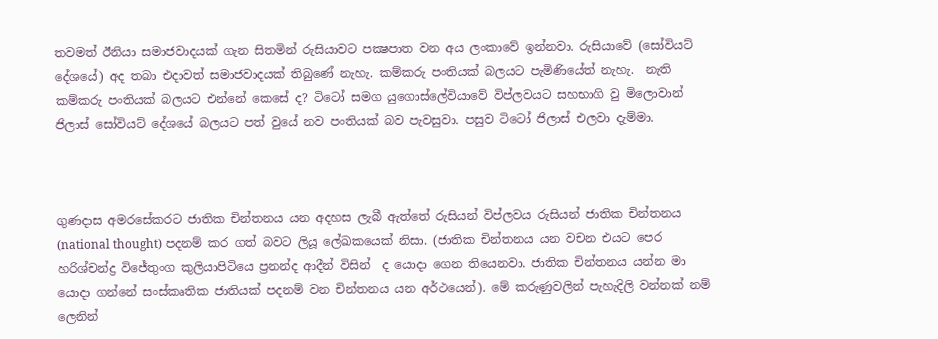තවමත් ඊනියා සමාජවාදයක් ගැන සිතමින් රුසියාවට පක්‍ෂපාත වන අය ලංකාවේ ඉන්නවා. රුසියාවේ (සෝවියට් දේශයේ) අද තබා එදාවත් සමාජවාදයක් තිබුණේ නැහැ. කම්කරු පංතියක් බලයට පැමිණියේත් නැහැ.  නැති කම්කරු පංතියක් බලයට එන්නේ කෙසේ ද? ටිටෝ සමග යුගොස්ලේවියාවේ විප්ලවයට සහභාගි වු මිලොවාන් ජිලාස් සෝවියට් දේශයේ බලයට පත් වුයේ නව පංතියක් බව පැවසුවා. පසුව ටිටෝ ජිලාස් එලවා දැම්මා.



ගුණදාස අමරසේකරට ජාතික චින්තනය යන අදහස ලැබී ඇත්තේ රුසියන් විප්ලවය රුසියන් ජාතික චින්තනය (national thought) පදනම් කර ගත් බවට ලියූ ලේඛකයෙක් නිසා. (ජාතික චින්තනය යන වචන එයට පෙර හරිශ්චන්ද්‍ර විජේතුංග කුලියාපිටියෙ ප්‍රනන්ද ආදීන් විසින්  ද යොදා ගෙන තියෙනවා. ජාතික චින්තනය යන්න මා යොදා ගන්නේ සංස්කෘතික ජාතියක් පදනම් වන චින්තනය යන අර්ථයෙන්). මේ කරුණුවලින් පැහැදිලි වන්නක් නම් ලෙනින්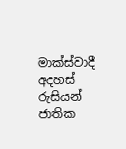මාක්ස්වාදී අදහස් රුසියන් ජාතික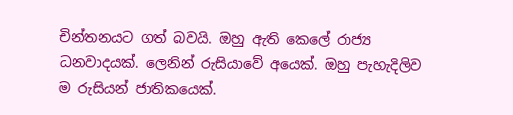චින්තනයට ගත් බවයි. ඔහු ඇති කෙලේ රාජ්‍ය ධනවාදයක්. ලෙනින් රුසියාවේ අයෙක්. ඔහු පැහැදිලිව ම රුසියන් ජාතිකයෙක්.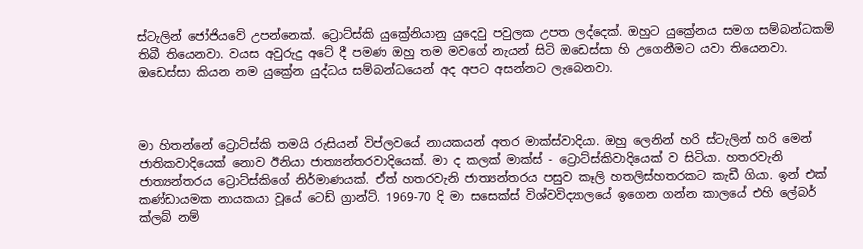ස්ටැලින් ජෝජියවේ උපන්නෙක්. ට්‍රොට්ස්කි යුක්‍රේනියානු යුදෙවු පවුලක උපත ලද්දෙක්. ඔහුට යුක්‍රේනය සමග සම්බන්ධකම් තිබී තියෙනවා. වයස අවුරුදු අටේ දී පමණ ඔහු තම මවගේ නැයන් සිටි ඔඩෙස්සා හි උගෙනීමට යවා තියෙනවා. ඔඩෙස්සා කියන නම යුක්‍රේන යුද්ධය සම්බන්ධයෙන් අද අපට අසන්නට ලැබෙනවා.



මා හිතන්නේ ට්‍රොට්ස්කි තමයි රුසියන් විප්ලවයේ නායකයන් අතර මාක්ස්වාදියා. ඔහු ලෙනින් හරි ස්ටැලින් හරි මෙන් ජාතිකවාදියෙක් නොව ඊනියා ජාත්‍යන්තරවාදියෙක්. මා ද කලක් මාක්ස් - ට්‍රොට්ස්කිවාදියෙක් ව සිටියා. හතරවැනි ජාත්‍යන්තරය ට්‍රොට්ස්කිගේ නිර්මාණයක්. ඒත් හතරවැනි ජාත්‍යන්තරය පසුව කෑලි හතලිස්හතරකට කැඩී ගියා. ඉන් එක් කණ්ඩායමක නායකයා වූයේ ටෙඩ් ග්‍රාන්ට්. 1969-70 දි මා සසෙක්ස් විශ්වවිද්‍යාලයේ ඉගෙන ගන්න කාලයේ එහි ලේබර් ක්ලබ් නම්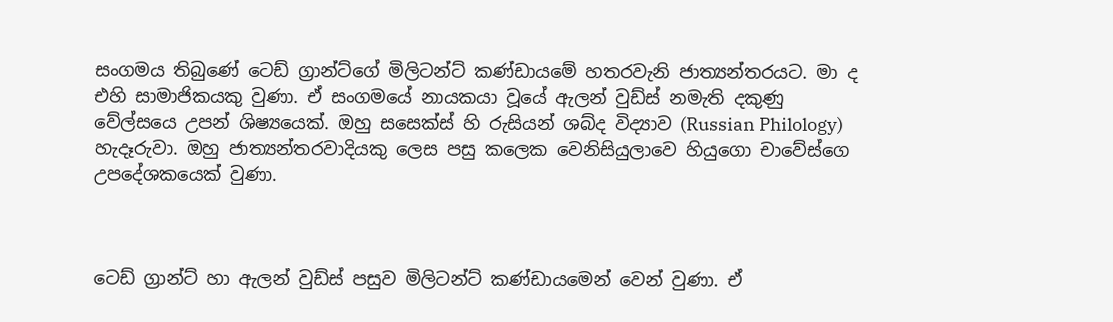සංගමය තිබුණේ ටෙඩ් ග්‍රාන්ට්ගේ මිලිටන්ට් කණ්ඩායමේ හතරවැනි ජාත්‍යන්තරයට. මා ද එහි සාමාජිකයකු වුණා. ඒ සංගමයේ නායකයා වූයේ ඇලන් වුඩ්ස් නමැති දකුණු වේල්සයෙ උපන් ශිෂ්‍යයෙක්. ඔහු සසෙක්ස් හි රුසියන් ශබ්ද විද්‍යාව (Russian Philology) හැදෑරුවා. ඔහු ජාත්‍යන්තරවාදියකු ලෙස පසු කලෙක වෙනිසියුලාවෙ හියුගො චාවේස්ගෙ උපදේශකයෙක් වුණා.



ටෙඩ් ග්‍රාන්ට් හා ඇලන් වුඩ්ස් පසුව මිලිටන්ට් කණ්ඩායමෙන් වෙන් වුණා. ඒ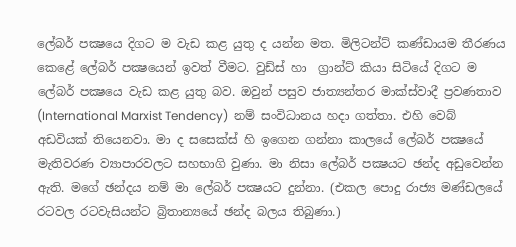ලේබර් පක්‍ෂයෙ දිගට ම වැඩ කළ යුතු ද යන්න මත. මිලිටන්ට් කණ්ඩායම තීරණය කෙළේ ලේබර් පක්‍ෂයෙන් ඉවත් වීමට. වුඩ්ස් හා  ග්‍රාන්ට් කියා සිටියේ දිගට ම ලේබර් පක්‍ෂයෙ වැඩ කළ යුතු බව. ඔවුන් පසුව ජාත්‍යන්තර මාක්ස්වාදී ප්‍රවණතාව (International Marxist Tendency)  නම් සංවිධානය හදා ගත්තා. එහි වෙබ් අඩවියක් තියෙනවා. මා ද සසෙක්ස් හි ඉගෙන ගන්නා කාලයේ ලේබර් පක්‍ෂයේ මැතිවරණ ව්‍යාපාරවලට සහභාගි වුණා. මා නිසා ලේබර් පක්‍ෂයට ඡන්ද අඩුවෙන්න ඇති. මගේ ඡන්දය නම් මා ලේබර් පක්‍ෂයට දුන්නා. (එකල පොදු රාජ්‍ය මණ්ඩලයේ රටවල රටවැසියන්ට බ්‍රිතාන්‍යයේ ඡන්ද බලය තිබුණා.)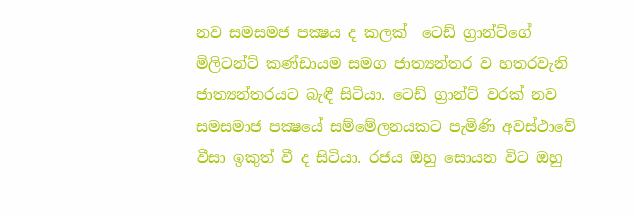නව සමසමජ පක්‍ෂය ද කලක්  ටෙඩ් ග්‍රාන්ට්ගේ මිලිටන්ට් කණ්ඩායම සමග ජාත්‍යන්තර ව හතරවැනි ජාත්‍යන්තරයට බැඳී සිටියා. ටෙඩ් ග්‍රාන්ට් වරක් නව සමසමාජ පක්‍ෂයේ සම්මේලනයකට පැමිණි අවස්ථාවේ වීසා ඉකුත් වී ද සිටියා. රජය ඔහු සොයන විට ඔහු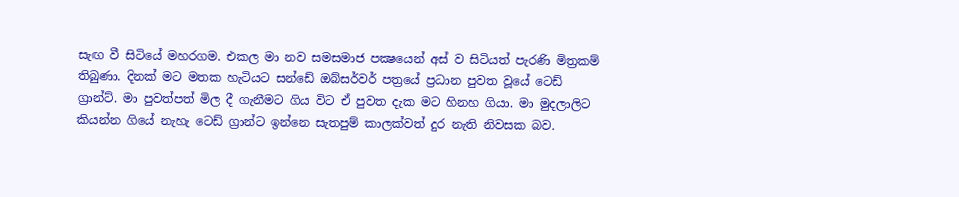සැඟ වී සිටියේ මහරගම. එකල මා නව සමසමාජ පක්‍ෂයෙන් අස් ව සිටියත් පැරණි මිත්‍රකම් තිබුණා. දිනක් මට මතක හැටියට සන්ඩේ ඔබ්සර්වර් පත්‍රයේ ප්‍රධාන පුවත වූයේ ටෙඩ් ග්‍රාන්ට්. මා පුවත්පත් මිල දී ගැනීමට ගිය විට ඒ පුවත දැක මට හිනහ ගියා. මා මුදලාලිට කියන්න ගියේ නැහැ ටෙඩ් ග්‍රාන්ට ඉන්නෙ සැතපුම් කාලක්වත් දුර නැති නිවසක බව.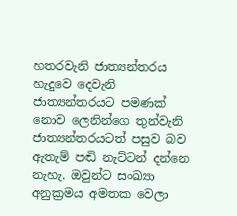හතරවැනි ජාත්‍යන්තරය හැදුවෙ දෙවැනි ජාත්‍යන්තරයට පමණක් නොව ලෙනින්ගෙ තුන්වැනි ජාත්‍යන්තරයටත් පසුව බව ඇතැම් පඬි නැට්ටන් දන්නෙ නැහැ. ඔවුන්ට සංඛ්‍යා අනුක්‍රමය අමතක වෙලා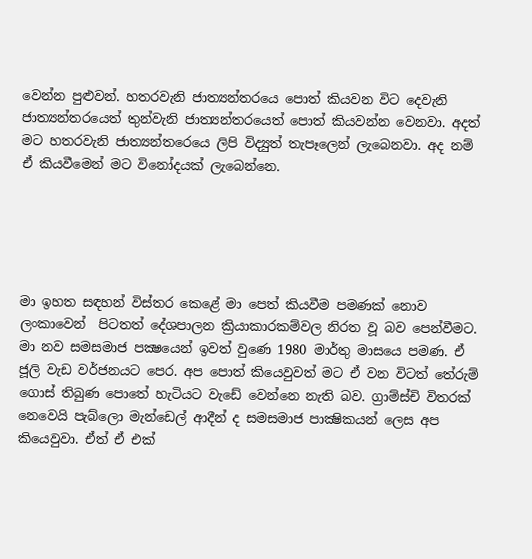වෙන්න පුළුවන්. හතරවැනි ජාත්‍යන්තරයෙ පොත් කියවන විට දෙවැනි ජාත්‍යන්තරයෙත් තුන්වැනි ජාත්‍යන්තරයෙත් පොත් කියවන්න වෙනවා. අදත් මට හතරවැනි ජාත්‍යන්තරෙයෙ ලිපි විද්‍යුත් තැපෑලෙන් ලැබෙනවා. අද නම් ඒ කියවීමෙන් මට විනෝදයක් ලැබෙන්නෙ.





මා ඉහත සඳහන් විස්තර කෙළේ මා පෙත් කියවීම පමණක් නොව ලංකාවෙන්  පිටතත් දේශපාලන ක්‍රියාකාරකම්වල නිරත වූ බව පෙන්වීමට. මා නව සමසමාජ පක්‍ෂයෙන් ඉවත් වුණෙ 1980 මාර්තු මාසයෙ පමණ. ඒ ජූලි වැඩ වර්ජනයට පෙර. අප පොත් කියෙවුවත් මට ඒ වන විටත් තේරුම් ගොස් තිබුණ පොතේ හැටියට වැඩේ වෙන්නෙ නැති බව. ග්‍රාම්ස්චි විතරක් නෙවෙයි පැබ්ලො මැන්ඩෙල් ආදීන් ද සමසමාජ පාක්‍ෂිකයන් ලෙස අප කියෙවුවා. ඒත් ඒ එක්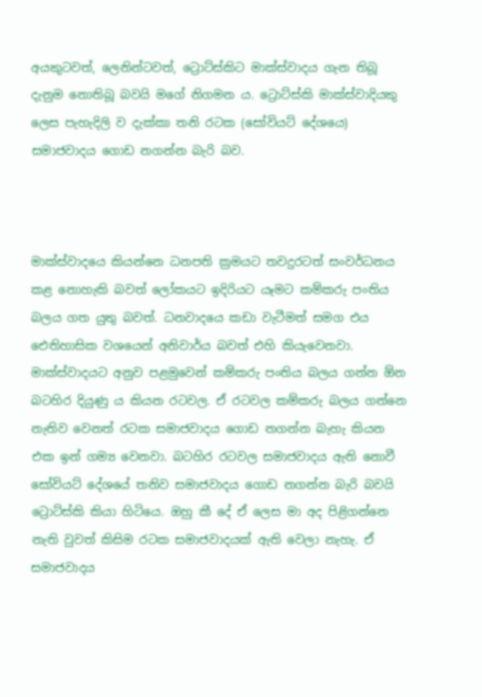අයකුටවත්, ලෙනින්ටවත්, ට්‍රොට්ස්කිට මාක්ස්වාදය ගැන තිබූ දැනුම නොතිබූ බවයි මගේ නිගමන ය. ට්‍රොට්ස්කි මාක්ස්වාදියකු ලෙස පැහැදිලි ව දැක්කා තනි රටක (සෝවියට් දේශයෙ)  සමාජවාදය ගොඩ නගන්න බැරි බව.



මාක්ස්වාදයෙ කියන්නෙ ධනපති ක්‍රමයට තවදුරටත් සංවර්ධනය කළ නොහැකි බවත් ලෝකයට ඉදිරියට යෑමට කම්කරු පංතිය බලය ගත යුතු බවත්. ධනවාදයෙ කඩා වැටීමත් සමග එය ඓතිහාසික වශයෙන් අනිවාර්ය බවත් එහි කියැවෙනවා. මාක්ස්වාදයට අනුව පළමුවෙන් කම්කරු පංතිය බලය ගන්න ඕන බටහිර දියුණු ය කියන රටවල. ඒ රටවල කම්කරු බලය ගන්නෙ නැතිව වෙනත් රටක සමාජවාදය ගොඩ නගන්න බැහැ කියන එක ඉන් ගම්‍ය වෙනවා. බටහිර රටවල සමාජවාදය ඇති නොවී සෝවියට් දේශයේ තනිව සමාජවාදය ගොඩ නගන්න බැරි බවයි ට්‍රොට්ස්කි කියා හිටියෙ. ඔහු කී දේ ඒ ලෙස මා අද පිළිගන්නෙ නැති වුවත් කිසිම රටක සමාජවාදයක් ඇති වෙලා නැහැ. ඒ සමාජවාදය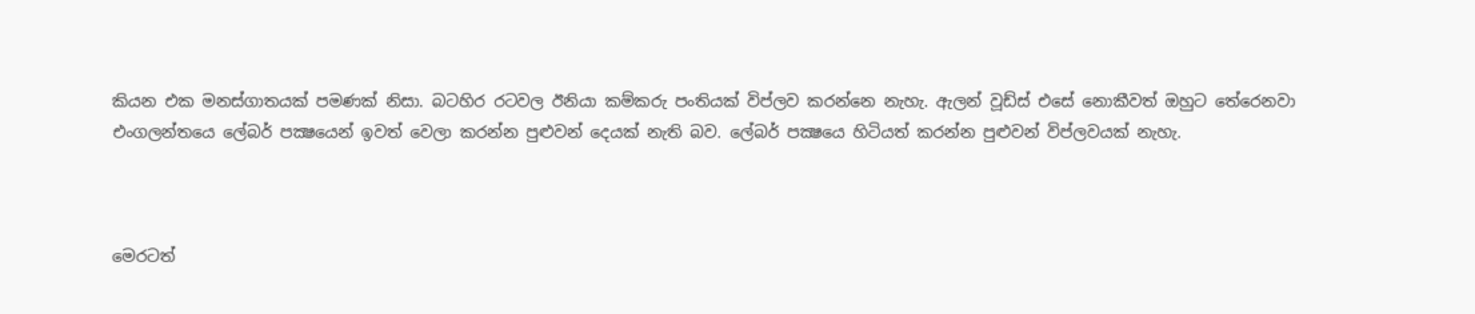කියන එක මනස්ගාතයක් පමණක් නිසා. බටහිර රටවල ඊනියා කම්කරු පංතියක් විප්ලව කරන්නෙ නැහැ. ඇලන් වූඩ්ස් එසේ නොකීවත් ඔහුට තේරෙනවා එංගලන්තයෙ ලේබර් පක්‍ෂයෙන් ඉවත් වෙලා කරන්න පුළුවන් දෙයක් නැති බව. ලේබර් පක්‍ෂයෙ හිටියත් කරන්න පුළුවන් විප්ලවයක් නැහැ.



මෙරටත්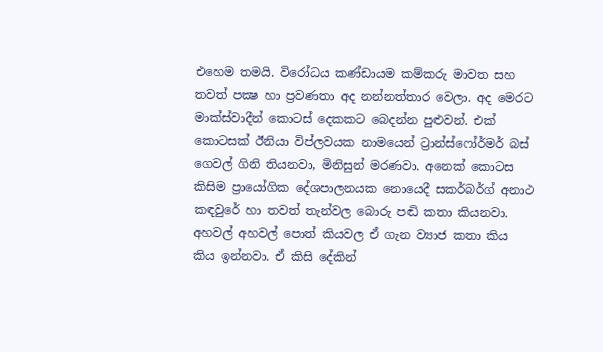එහෙම තමයි. විරෝධය කණ්ඩායම කම්කරු මාවත සහ තවත් පක්‍ෂ හා ප්‍රවණතා අද නන්නත්තාර වෙලා. අද මෙරට මාක්ස්වාදීන් කොටස් දෙකකට බෙදන්න පුළුවන්. එක් කොටසක් ඊනියා විප්ලවයක නාමයෙන් ට්‍රාන්ස්ෆෝර්මර් බස් ගෙවල් ගිනි තියනවා, මිනිසුන් මරණවා. අනෙක් කොටස කිසිම ප්‍රායෝගික දේශපාලනයක නොයෙදී සකර්බර්ග් අනාථ කඳවුරේ හා තවත් තැන්වල බොරු පඬි කතා කියනවා. අහවල් අහවල් පොත් කියවල ඒ ගැන ව්‍යාජ කතා කිය කිය ඉන්නවා. ඒ කිසි දේකින්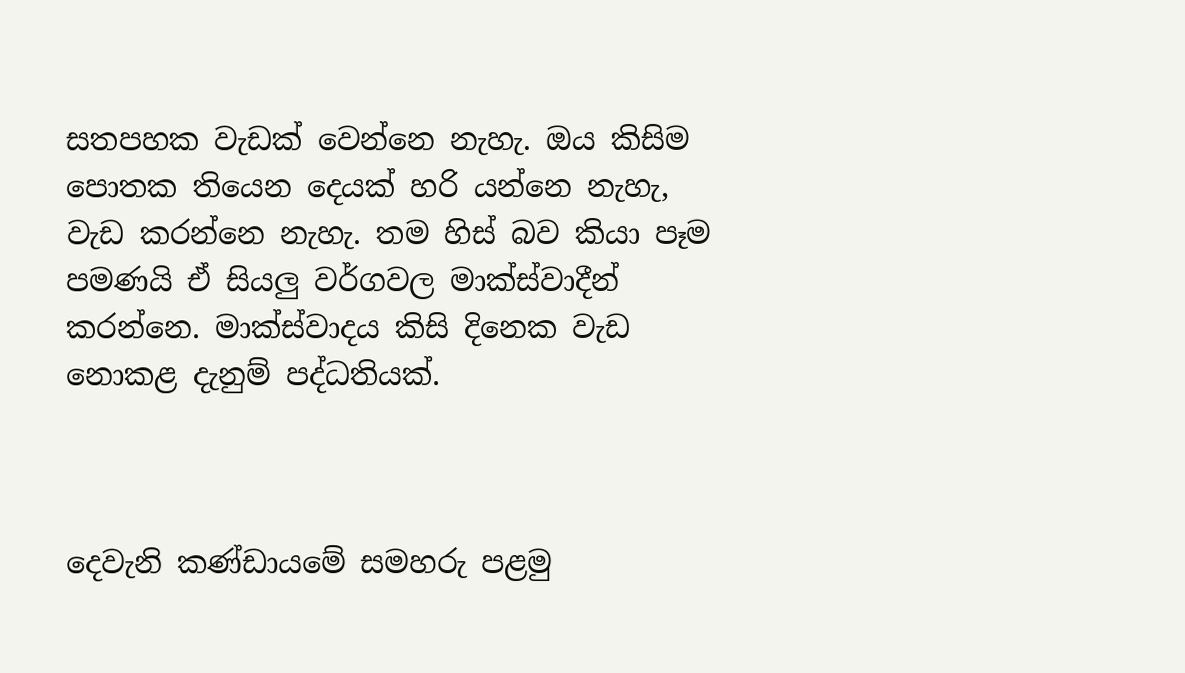සතපහක වැඩක් වෙන්නෙ නැහැ. ඔය කිසිම පොතක තියෙන දෙයක් හරි යන්නෙ නැහැ, වැඩ කරන්නෙ නැහැ. තම හිස් බව කියා පෑම පමණයි ඒ සියලු වර්ගවල මාක්ස්වාදීන් කරන්නෙ. මාක්ස්වාදය කිසි දිනෙක වැඩ නොකළ දැනුම් පද්ධතියක්.



දෙවැනි කණ්ඩායමේ සමහරු පළමු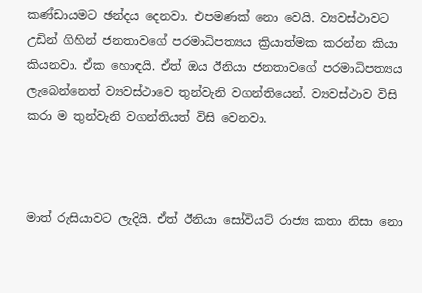කණ්ඩායමට ඡන්දය දෙනවා. එපමණක් නො වෙයි. ව්‍යවස්ථාවට උඩින් ගිහින් ජනතාවගේ පරමාධිපත්‍යය ක්‍රියාත්මක කරන්න කියා කියනවා. ඒක හොඳයි. ඒත් ඔය ඊනියා ජනතාවගේ පරමාධිපත්‍යය ලැබෙන්නෙත් ව්‍යවස්ථාවෙ තුන්වැනි වගන්තියෙන්. ව්‍යවස්ථාව විසි කරා ම තුන්වැනි වගන්තියත් විසි වෙනවා.



මාත් රුසියාවට ලැදියි. ඒත් ඊනියා සෝවියට් රාජ්‍ය කතා නිසා නො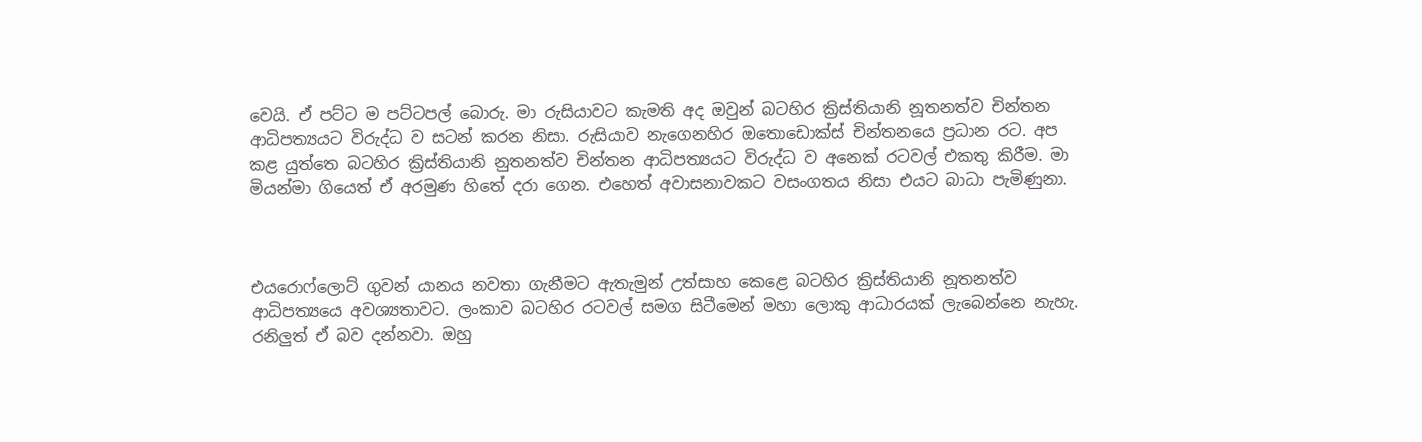වෙයි. ඒ පට්ට ම පට්ටපල් බොරු. මා රුසියාවට කැමති අද ඔවුන් බටහිර ක්‍රිස්තියානි නූතනත්ව චින්තන ආධිපත්‍යයට විරුද්ධ ව සටන් කරන නිසා. රුසියාව නැගෙනහිර ඔතොඩොක්ස් චින්තනයෙ ප්‍රධාන රට. අප කළ යුත්තෙ බටහිර ක්‍රිස්තියානි නුතනත්ව චින්තන ආධිපත්‍යයට විරුද්ධ ව අනෙක් රටවල් එකතු කිරීම. මා මියන්මා ගියෙත් ඒ අරමුණ හිතේ දරා ගෙන. එහෙත් අවාසනාවකට වසංගතය නිසා එයට බාධා පැමිණුනා.



එයරොෆ්ලොට් ගුවන් යානය නවතා ගැනීමට ඇතැමුන් උත්සාහ කෙළෙ බටහිර ක්‍රිස්තියානි නූතනත්ව ආධිපත්‍යයෙ අවශ්‍යතාවට. ලංකාව බටහිර රටවල් සමග සිටීමෙන් මහා ලොකු ආධාරයක් ලැබෙන්නෙ නැහැ. රනිලුත් ඒ බව දන්නවා. ඔහු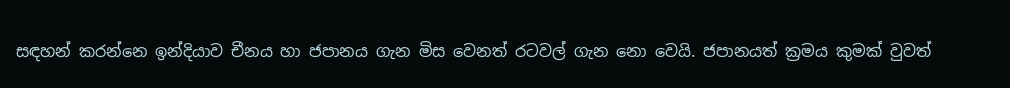සඳහන් කරන්නෙ ඉන්දියාව චීනය හා ජපානය ගැන මිස වෙනත් රටවල් ගැන නො වෙයි. ජපානයත් ක්‍රමය කුමක් වුවත්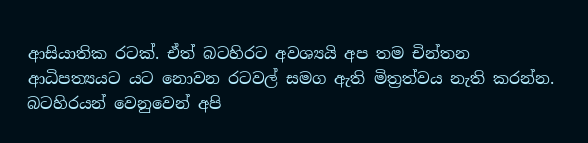ආසියාතික රටක්. ඒත් බටහිරට අවශ්‍යයි අප තම චින්තන ආධිපත්‍යයට යට නොවන රටවල් සමග ඇති මිත්‍රත්වය නැති කරන්න. බටහිරයන් වෙනුවෙන් අපි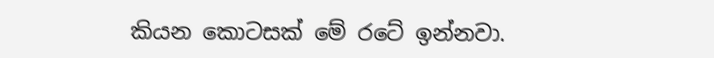කියන කොටසක් මේ රටේ ඉන්නවා.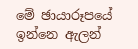මේ ඡායාරූපයේ ඉන්නෙ ඇලන්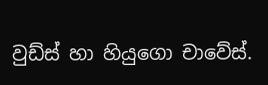වුඩ්ස් හා හියුගො චාවේස්.